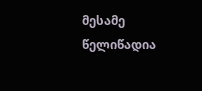მესამე წელიწადია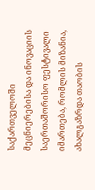საქართველოში მეცნიერებისა და ინოვაციის საერთაშორისო ფესტივალი იმართება, რომლის მიზანია, ახალგაზრდა თაობის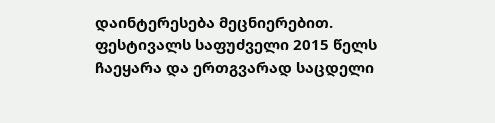დაინტერესება მეცნიერებით. ფესტივალს საფუძველი 2015 წელს ჩაეყარა და ერთგვარად საცდელი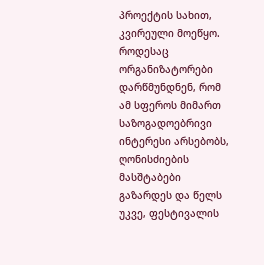პროექტის სახით, კვირეული მოეწყო. როდესაც ორგანიზატორები დარწმუნდნენ, რომ ამ სფეროს მიმართ საზოგადოებრივი ინტერესი არსებობს, ღონისძიების მასშტაბები გაზარდეს და წელს უკვე, ფესტივალის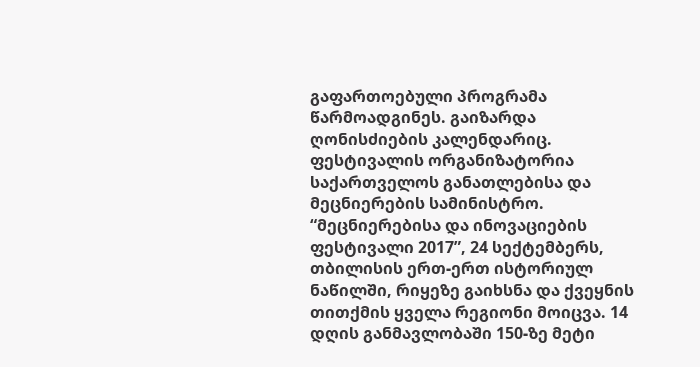გაფართოებული პროგრამა წარმოადგინეს. გაიზარდა ღონისძიების კალენდარიც. ფესტივალის ორგანიზატორია საქართველოს განათლებისა და მეცნიერების სამინისტრო.
“მეცნიერებისა და ინოვაციების ფესტივალი 2017”, 24 სექტემბერს, თბილისის ერთ-ერთ ისტორიულ ნაწილში, რიყეზე გაიხსნა და ქვეყნის თითქმის ყველა რეგიონი მოიცვა. 14 დღის განმავლობაში 150-ზე მეტი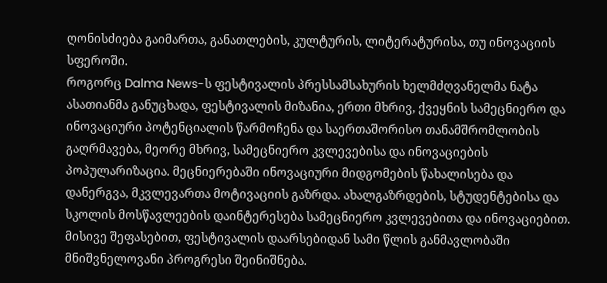ღონისძიება გაიმართა, განათლების, კულტურის, ლიტერატურისა, თუ ინოვაციის სფეროში.
როგორც Dalma News-ს ფესტივალის პრესსამსახურის ხელმძღვანელმა ნატა ასათიანმა განუცხადა, ფესტივალის მიზანია, ერთი მხრივ, ქვეყნის სამეცნიერო და ინოვაციური პოტენციალის წარმოჩენა და საერთაშორისო თანამშრომლობის გაღრმავება, მეორე მხრივ, სამეცნიერო კვლევებისა და ინოვაციების პოპულარიზაცია. მეცნიერებაში ინოვაციური მიდგომების წახალისება და დანერგვა, მკვლევართა მოტივაციის გაზრდა. ახალგაზრდების, სტუდენტებისა და სკოლის მოსწავლეების დაინტერესება სამეცნიერო კვლევებითა და ინოვაციებით.
მისივე შეფასებით, ფესტივალის დაარსებიდან სამი წლის განმავლობაში მნიშვნელოვანი პროგრესი შეინიშნება.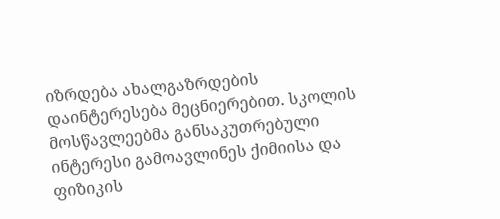იზრდება ახალგაზრდების დაინტერესება მეცნიერებით. სკოლის მოსწავლეებმა განსაკუთრებული ინტერესი გამოავლინეს ქიმიისა და ფიზიკის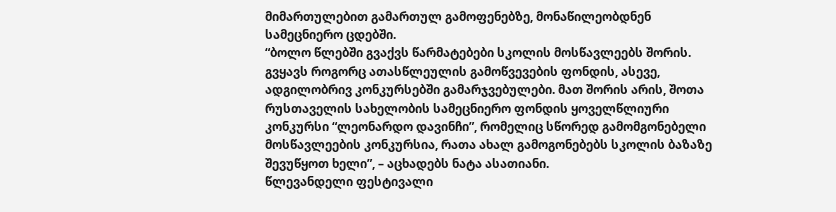მიმართულებით გამართულ გამოფენებზე, მონაწილეობდნენ სამეცნიერო ცდებში.
“ბოლო წლებში გვაქვს წარმატებები სკოლის მოსწავლეებს შორის. გვყავს როგორც ათასწლეულის გამოწვევების ფონდის, ასევე, ადგილობრივ კონკურსებში გამარჯვებულები. მათ შორის არის, შოთა რუსთაველის სახელობის სამეცნიერო ფონდის ყოველწლიური კონკურსი “ლეონარდო დავინჩი”, რომელიც სწორედ გამომგონებელი მოსწავლეების კონკურსია, რათა ახალ გამოგონებებს სკოლის ბაზაზე შევუწყოთ ხელი”, – აცხადებს ნატა ასათიანი.
წლევანდელი ფესტივალი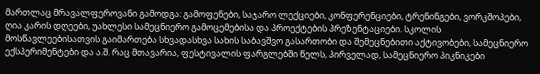მართლაც მრავალფეროვანი გამოდგა: გამოფენები, საჯარო ლექციები, კონფერენციები, ტრენინგები, ვორკშოპები, ღია კარის დღეები, უახლესი სამეცნიერო გამოცემებისა და პროექტების პრეზენტაციები. სკოლის მოსწავლეებისათვის გაიმართება სხვადასხვა სახის საბავშვო გასართობი და შემეცნებითი აქტივობები, სამეცნიერო ექსპერიმენტები და ა.შ. რაც მთავარია, ფესტივალის ფარგლებში წელს, პირველად, სამეცნიერო პიკნიკები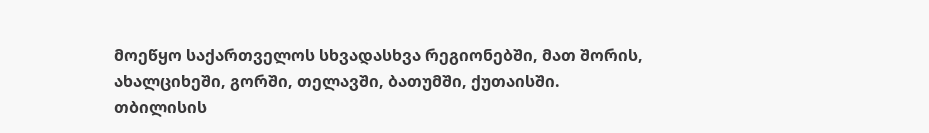მოეწყო საქართველოს სხვადასხვა რეგიონებში, მათ შორის, ახალციხეში, გორში, თელავში, ბათუმში, ქუთაისში.
თბილისის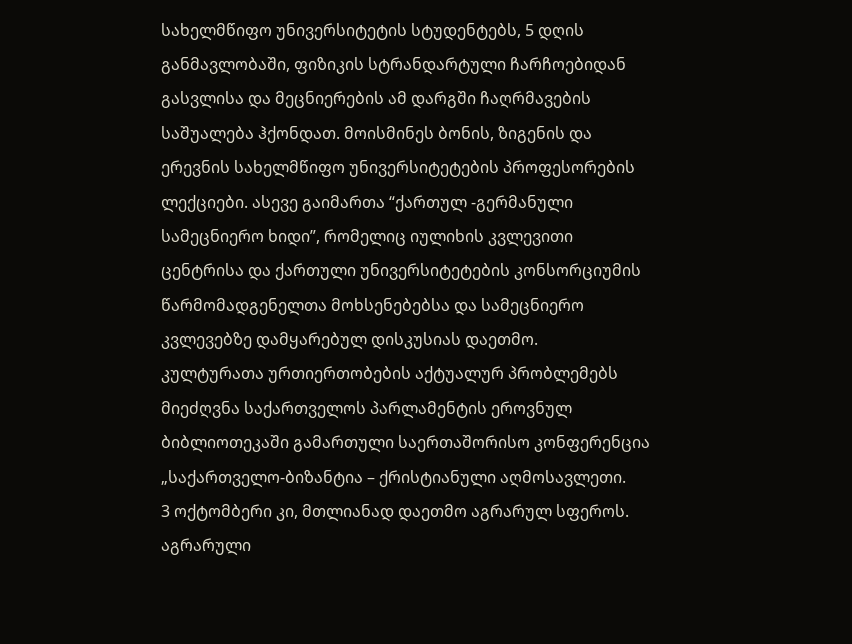სახელმწიფო უნივერსიტეტის სტუდენტებს, 5 დღის განმავლობაში, ფიზიკის სტრანდარტული ჩარჩოებიდან გასვლისა და მეცნიერების ამ დარგში ჩაღრმავების საშუალება ჰქონდათ. მოისმინეს ბონის, ზიგენის და ერევნის სახელმწიფო უნივერსიტეტების პროფესორების ლექციები. ასევე გაიმართა “ქართულ -გერმანული სამეცნიერო ხიდი”, რომელიც იულიხის კვლევითი ცენტრისა და ქართული უნივერსიტეტების კონსორციუმის წარმომადგენელთა მოხსენებებსა და სამეცნიერო კვლევებზე დამყარებულ დისკუსიას დაეთმო.
კულტურათა ურთიერთობების აქტუალურ პრობლემებს მიეძღვნა საქართველოს პარლამენტის ეროვნულ ბიბლიოთეკაში გამართული საერთაშორისო კონფერენცია „საქართველო-ბიზანტია – ქრისტიანული აღმოსავლეთი.
3 ოქტომბერი კი, მთლიანად დაეთმო აგრარულ სფეროს. აგრარული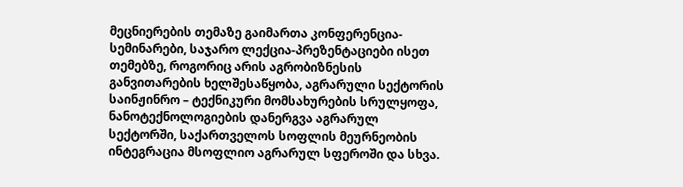მეცნიერების თემაზე გაიმართა კონფერენცია-სემინარები, საჯარო ლექცია-პრეზენტაციები ისეთ თემებზე, როგორიც არის აგრობიზნესის განვითარების ხელშესაწყობა, აგრარული სექტორის საინჟინრო – ტექნიკური მომსახურების სრულყოფა, ნანოტექნოლოგიების დანერგვა აგრარულ სექტორში, საქართველოს სოფლის მეურნეობის ინტეგრაცია მსოფლიო აგრარულ სფეროში და სხვა.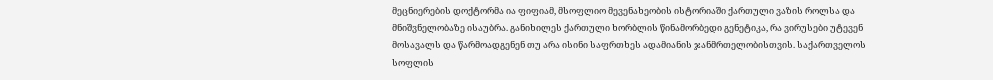მეცნიერების დოქტორმა ია ფიფიამ, მსოფლიო მევენახეობის ისტორიაში ქართული ვაზის როლსა და მნიშვნელობაზე ისაუბრა. განიხილეს ქართული ხორბლის წინამორბედი გენეტიკა, რა ვირუსები უტევენ მოსავალს და წარმოადგენენ თუ არა ისინი საფრთხეს ადამიანის ჯანმრთელობისთვის. საქართველოს სოფლის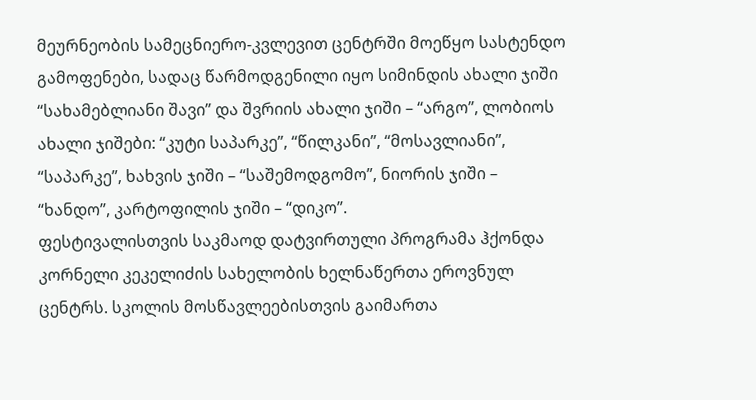მეურნეობის სამეცნიერო-კვლევით ცენტრში მოეწყო სასტენდო გამოფენები, სადაც წარმოდგენილი იყო სიმინდის ახალი ჯიში “სახამებლიანი შავი” და შვრიის ახალი ჯიში – “არგო”, ლობიოს ახალი ჯიშები: “კუტი საპარკე”, “წილკანი”, “მოსავლიანი”, “საპარკე”, ხახვის ჯიში – “საშემოდგომო”, ნიორის ჯიში – “ხანდო”, კარტოფილის ჯიში – “დიკო”.
ფესტივალისთვის საკმაოდ დატვირთული პროგრამა ჰქონდა კორნელი კეკელიძის სახელობის ხელნაწერთა ეროვნულ ცენტრს. სკოლის მოსწავლეებისთვის გაიმართა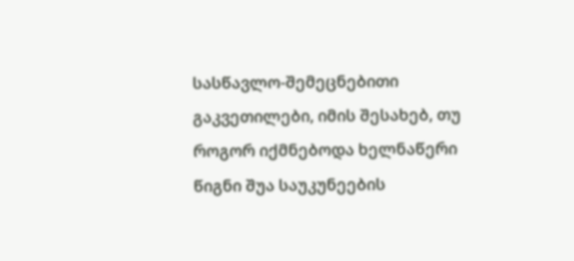სასწავლო-შემეცნებითი გაკვეთილები, იმის შესახებ, თუ როგორ იქმნებოდა ხელნაწერი წიგნი შუა საუკუნეების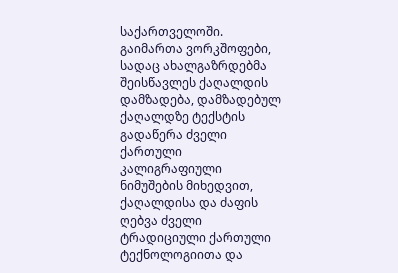საქართველოში.
გაიმართა ვორკშოფები, სადაც ახალგაზრდებმა შეისწავლეს ქაღალდის დამზადება, დამზადებულ ქაღალდზე ტექსტის გადაწერა ძველი ქართული კალიგრაფიული ნიმუშების მიხედვით, ქაღალდისა და ძაფის ღებვა ძველი ტრადიციული ქართული ტექნოლოგიითა და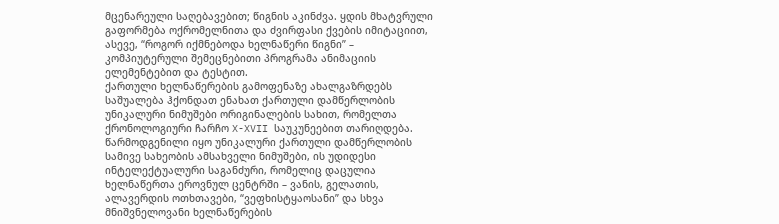მცენარეული საღებავებით; წიგნის აკინძვა. ყდის მხატვრული გაფორმება ოქრომელნითა და ძვირფასი ქვების იმიტაციით, ასევე, “როგორ იქმნებოდა ხელნაწერი წიგნი” – კომპიუტერული შემეცნებითი პროგრამა ანიმაციის ელემენტებით და ტესტით.
ქართული ხელნაწერების გამოფენაზე ახალგაზრდებს საშუალება ჰქონდათ ენახათ ქართული დამწერლობის უნიკალური ნიმუშები ორიგინალების სახით, რომელთა ქრონოლოგიური ჩარჩო X-XVII საუკუნეებით თარიღდება. წარმოდგენილი იყო უნიკალური ქართული დამწერლობის სამივე სახეობის ამსახველი ნიმუშები, ის უდიდესი ინტელექტუალური საგანძური, რომელიც დაცულია ხელნაწერთა ეროვნულ ცენტრში – ვანის, გელათის, ალავერდის ოთხთავები, “ვეფხისტყაოსანი” და სხვა მნიშვნელოვანი ხელნაწერების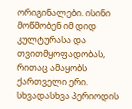ორიგინალები. ისინი მოწმობენ იმ დიდ კულტურასა და თვითმყოფადობას, რითაც ამაყობს ქართველი ერი. სხვადასხვა პერიოდის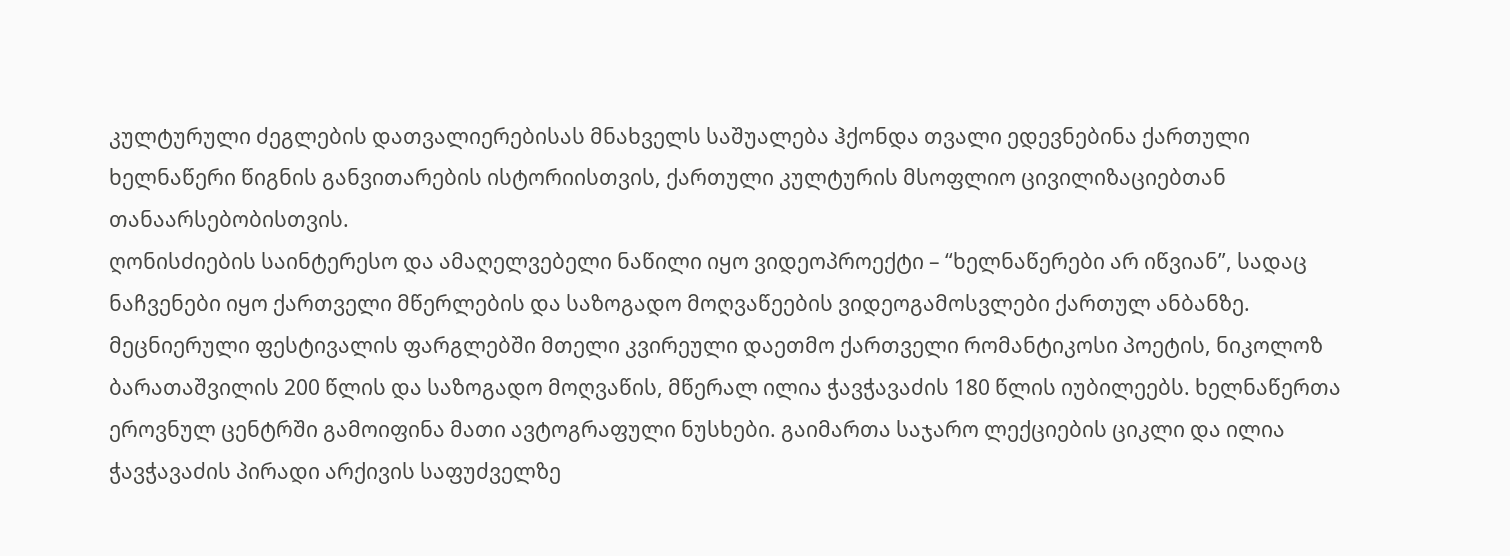კულტურული ძეგლების დათვალიერებისას მნახველს საშუალება ჰქონდა თვალი ედევნებინა ქართული ხელნაწერი წიგნის განვითარების ისტორიისთვის, ქართული კულტურის მსოფლიო ცივილიზაციებთან თანაარსებობისთვის.
ღონისძიების საინტერესო და ამაღელვებელი ნაწილი იყო ვიდეოპროექტი – “ხელნაწერები არ იწვიან”, სადაც ნაჩვენები იყო ქართველი მწერლების და საზოგადო მოღვაწეების ვიდეოგამოსვლები ქართულ ანბანზე.
მეცნიერული ფესტივალის ფარგლებში მთელი კვირეული დაეთმო ქართველი რომანტიკოსი პოეტის, ნიკოლოზ ბარათაშვილის 200 წლის და საზოგადო მოღვაწის, მწერალ ილია ჭავჭავაძის 180 წლის იუბილეებს. ხელნაწერთა ეროვნულ ცენტრში გამოიფინა მათი ავტოგრაფული ნუსხები. გაიმართა საჯარო ლექციების ციკლი და ილია ჭავჭავაძის პირადი არქივის საფუძველზე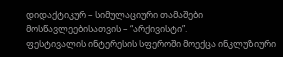დიდაქტიკურ – სიმულაციური თამაშები მოსწავლეებისათვის – “არქივისტი”.
ფესტივალის ინტერესის სფეროში მოექცა ინკლუზიური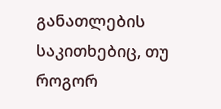განათლების საკითხებიც, თუ როგორ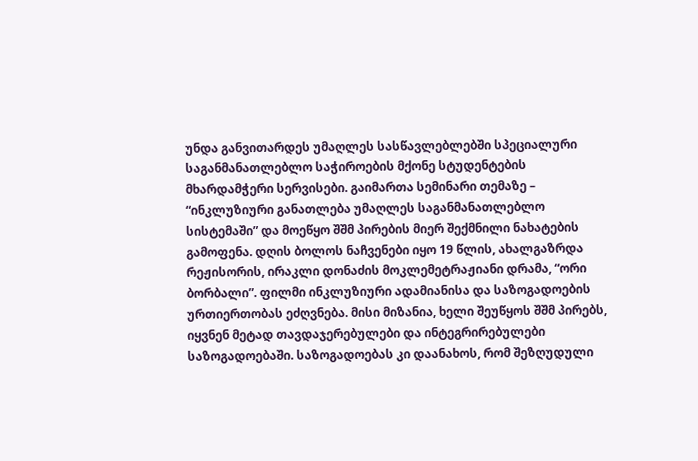უნდა განვითარდეს უმაღლეს სასწავლებლებში სპეციალური საგანმანათლებლო საჭიროების მქონე სტუდენტების მხარდამჭერი სერვისები. გაიმართა სემინარი თემაზე – “ინკლუზიური განათლება უმაღლეს საგანმანათლებლო სისტემაში” და მოეწყო შშმ პირების მიერ შექმნილი ნახატების გამოფენა. დღის ბოლოს ნაჩვენები იყო 19 წლის, ახალგაზრდა რეჟისორის, ირაკლი დონაძის მოკლემეტრაჟიანი დრამა, “ორი ბორბალი”. ფილმი ინკლუზიური ადამიანისა და საზოგადოების ურთიერთობას ეძღვნება. მისი მიზანია, ხელი შეუწყოს შშმ პირებს, იყვნენ მეტად თავდაჯერებულები და ინტეგრირებულები საზოგადოებაში. საზოგადოებას კი დაანახოს, რომ შეზღუდული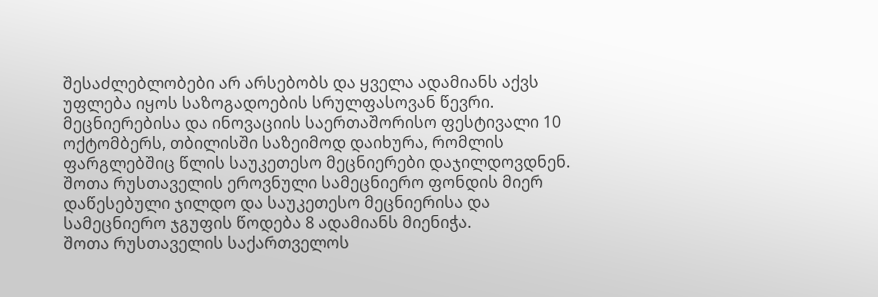შესაძლებლობები არ არსებობს და ყველა ადამიანს აქვს უფლება იყოს საზოგადოების სრულფასოვან წევრი.
მეცნიერებისა და ინოვაციის საერთაშორისო ფესტივალი 10 ოქტომბერს, თბილისში საზეიმოდ დაიხურა, რომლის ფარგლებშიც წლის საუკეთესო მეცნიერები დაჯილდოვდნენ. შოთა რუსთაველის ეროვნული სამეცნიერო ფონდის მიერ დაწესებული ჯილდო და საუკეთესო მეცნიერისა და სამეცნიერო ჯგუფის წოდება 8 ადამიანს მიენიჭა.
შოთა რუსთაველის საქართველოს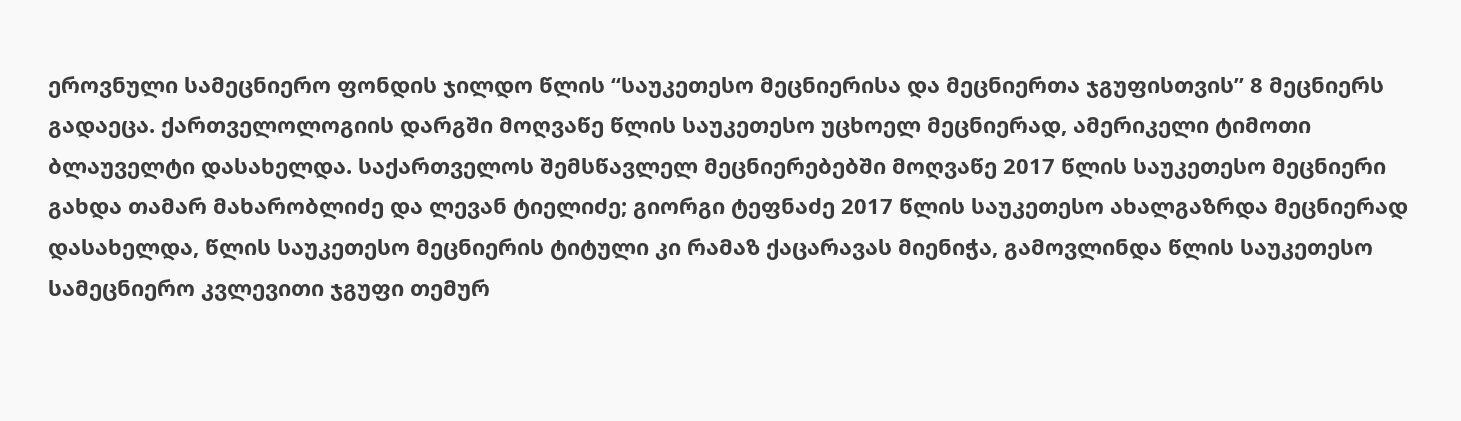ეროვნული სამეცნიერო ფონდის ჯილდო წლის “საუკეთესო მეცნიერისა და მეცნიერთა ჯგუფისთვის” 8 მეცნიერს გადაეცა. ქართველოლოგიის დარგში მოღვაწე წლის საუკეთესო უცხოელ მეცნიერად, ამერიკელი ტიმოთი ბლაუველტი დასახელდა. საქართველოს შემსწავლელ მეცნიერებებში მოღვაწე 2017 წლის საუკეთესო მეცნიერი გახდა თამარ მახარობლიძე და ლევან ტიელიძე; გიორგი ტეფნაძე 2017 წლის საუკეთესო ახალგაზრდა მეცნიერად დასახელდა, წლის საუკეთესო მეცნიერის ტიტული კი რამაზ ქაცარავას მიენიჭა, გამოვლინდა წლის საუკეთესო სამეცნიერო კვლევითი ჯგუფი თემურ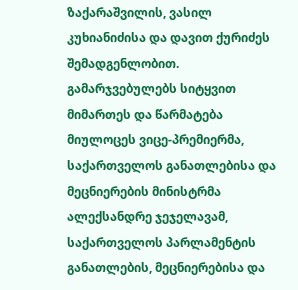ზაქარაშვილის, ვასილ კუხიანიძისა და დავით ქურიძეს შემადგენლობით.
გამარჯვებულებს სიტყვით მიმართეს და წარმატება მიულოცეს ვიცე-პრემიერმა, საქართველოს განათლებისა და მეცნიერების მინისტრმა ალექსანდრე ჯეჯელავამ, საქართველოს პარლამენტის განათლების, მეცნიერებისა და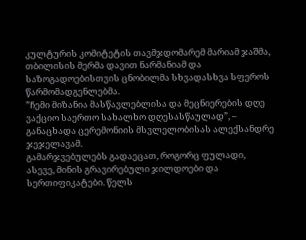კულტურის კომიტეტის თავმჯდომარემ მარიამ ჯაშმა, თბილისის მერმა დავით ნარმანიამ და საზოგადოებისთვის ცნობილმა სხვადასხვა სფეროს წარმომადგენლებმა.
”ჩემი მიზანია მასწავლებლისა და მეცნიერების დღე ვაქციო საერთო სახალხო დღესასწაულად”, – განაცხადა ცერემონიის მსვლელობისას ალექსანდრე ჯეჯელავამ.
გამარჯვებულებს გადაეცათ, როგორც ფულადი, ასევე, მინის გრავირებული ჯილდოები და სერთიფიკატები. წელს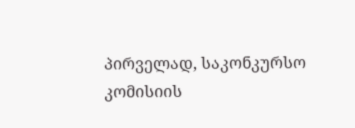პირველად, საკონკურსო კომისიის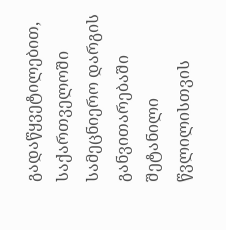გადაწყვეტილებით, საქართველოში სამეცნიერო დარგის განვითარებაში შეტანილი წვლილისთვის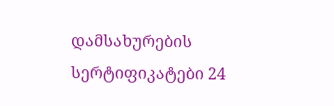დამსახურების სერტიფიკატები 24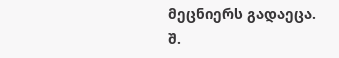მეცნიერს გადაეცა.
შ.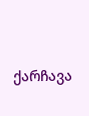ქარჩავა